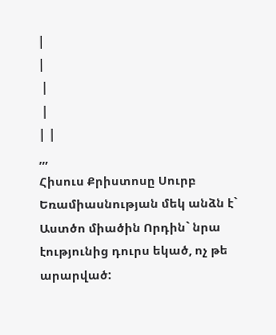|
|
 |
 |
| |
,,,
Հիսուս Քրիստոսը Սուրբ Եռամիասնության մեկ անձն է` Աստծո միածին Որդին` նրա էությունից դուրս եկած, ոչ թե արարված: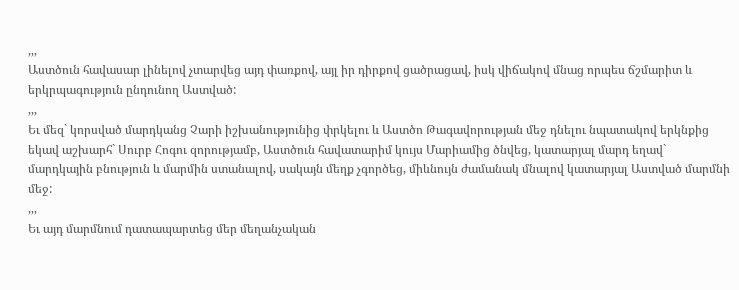,,,
Աստծուն հավասար լինելով չտարվեց այդ փառքով, այլ իր դիրքով ցածրացավ, իսկ վիճակով մնաց որպես ճշմարիտ և երկրպագություն ընդունող Աստված:
,,,
Եւ մեզ` կորսված մարդկանց Չարի իշխանությունից փրկելու և Աստծո Թագավորության մեջ դնելու նպատակով երկնքից եկավ աշխարհ` Սուրբ Հոգու զորությամբ, Աստծուն հավատարիմ կույս Մարիամից ծնվեց, կատարյալ մարդ եղավ` մարդկային բնություն և մարմին ստանալով, սակայն մեղք չգործեց, միևնույն ժամանակ մնալով կատարյալ Աստված մարմնի մեջ:
,,,
Եւ այդ մարմնում դատապարտեց մեր մեղանչական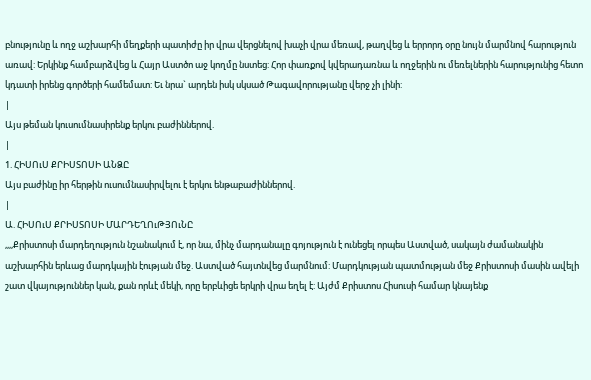բնությունը և ողջ աշխարհի մեղքերի պատիժը իր վրա վերցնելով խաչի վրա մեռավ, թաղվեց և երրորդ օրը նույն մարմնով հարություն առավ: Երկինք համբարձվեց և Հայր Աստծո աջ կողմը նստեց: Հոր փառքով կվերադառնա և ողջերին ու մեռելներին հարությունից հետո կդատի իրենց գործերի համեմատ: Եւ նրա` արդեն իսկ սկսած Թագավորությանը վերջ չի լինի:
|
Այս թեման կուսումնասիրենք երկու բաժիններով.
|
1. ՀԻՍՈւՍ ՔՐԻՍՏՈՍԻ ԱՆՁԸ
Այս բաժինը իր հերթին ուսումնասիրվելու է երկու ենթաբաժիններով.
|
Ա. ՀԻՍՈւՍ ՔՐԻՍՏՈՍԻ ՄԱՐԴԵՂՈւԹՅՈւՆԸ
,,,,Քրիստոսի մարդեղություն նշանակում է, որ նա, մինչ մարդանալը գոյություն է ունեցել որպես Աստված, սակայն ժամանակին աշխարհին երևաց մարդկային էության մեջ. Աստված հայտնվեց մարմնում: Մարդկության պատմության մեջ Քրիստոսի մասին ավելի շատ վկայություններ կան, քան որևէ մեկի, որը երբևիցե երկրի վրա եղել է: Այժմ Քրիստոս Հիսուսի համար կնայենք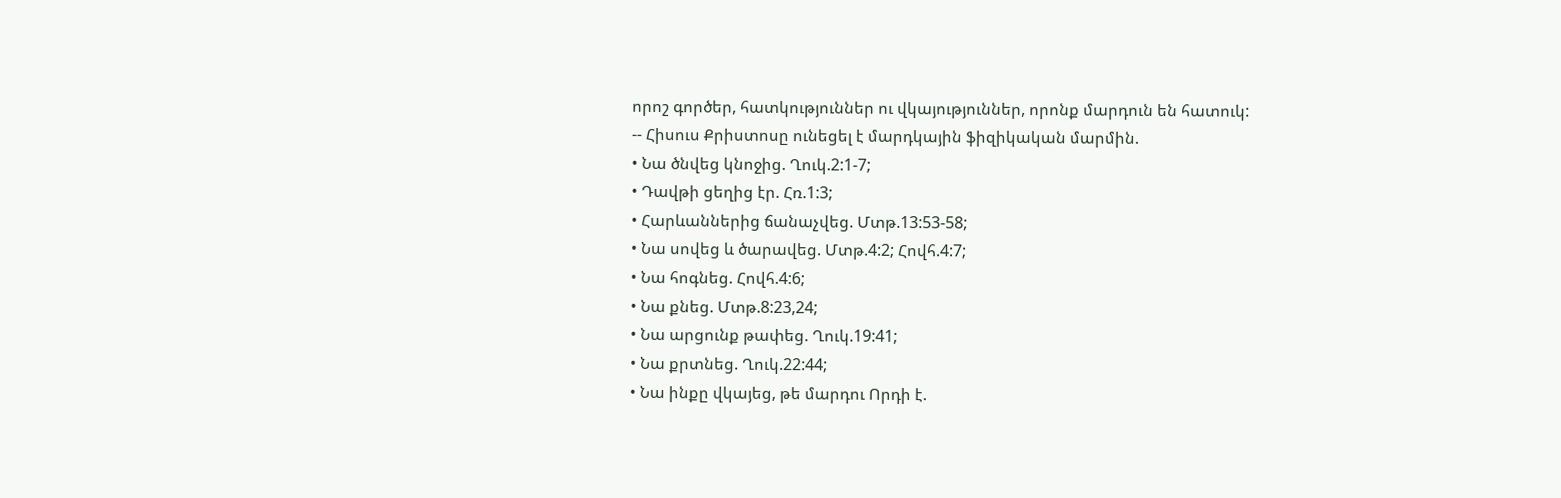որոշ գործեր, հատկություններ ու վկայություններ, որոնք մարդուն են հատուկ:
-- Հիսուս Քրիստոսը ունեցել է մարդկային ֆիզիկական մարմին.
• Նա ծնվեց կնոջից. Ղուկ.2:1-7;
• Դավթի ցեղից էր. Հռ.1:3;
• Հարևաններից ճանաչվեց. Մտթ.13:53-58;
• Նա սովեց և ծարավեց. Մտթ.4:2; Հովհ.4:7;
• Նա հոգնեց. Հովհ.4:6;
• Նա քնեց. Մտթ.8:23,24;
• Նա արցունք թափեց. Ղուկ.19:41;
• Նա քրտնեց. Ղուկ.22:44;
• Նա ինքը վկայեց, թե մարդու Որդի է.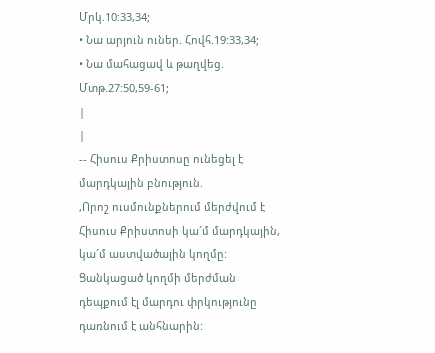Մրկ.10:33,34;
• Նա արյուն ուներ. Հովհ.19:33,34;
• Նա մահացավ և թաղվեց. Մտթ.27:50,59-61;
|
|
-- Հիսուս Քրիստոսը ունեցել է մարդկային բնություն.
,Որոշ ուսմունքներում մերժվում է Հիսուս Քրիստոսի կա´մ մարդկային, կա´մ աստվածային կողմը: Ցանկացած կողմի մերժման դեպքում էլ մարդու փրկությունը դառնում է անհնարին: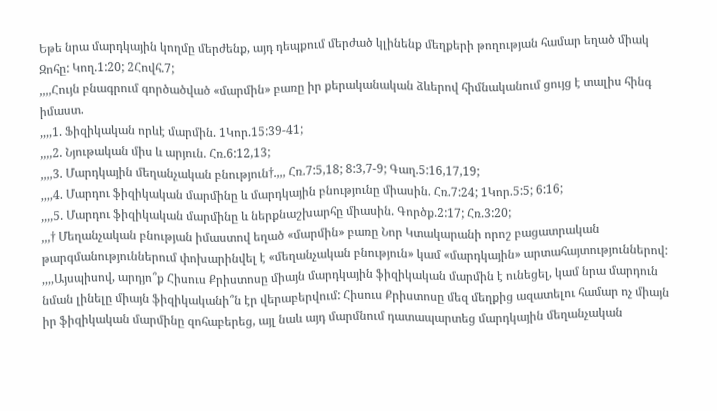Եթե նրա մարդկային կողմը մերժենք, այդ դեպքում մերժած կլինենք մեղքերի թողության համար եղած միակ Զոհը: Կող.1:20; 2Հովհ.7;
,,,,Հույն բնագրում գործածված «մարմին» բառը իր քերականական ձևերով հիմնականում ցույց է տալիս հինգ իմաստ.
,,,,1. Ֆիզիկական որևէ մարմին. 1Կոր.15:39-41;
,,,,2. Նյութական միս և արյուն. Հռ.6:12,13;
,,,,3. Մարդկային մեղանչական բնություն†.,,, Հռ.7:5,18; 8:3,7-9; Գաղ.5:16,17,19;
,,,,4. Մարդու ֆիզիկական մարմինը և մարդկային բնությունը միասին. Հռ.7:24; 1Կոր.5:5; 6:16;
,,,,5. Մարդու ֆիզիկական մարմինը և ներքնաշխարհը միասին. Գործք.2:17; Հռ.3:20;
,,,† Մեղանչական բնության իմաստով եղած «մարմին» բառը Նոր Կտակարանի որոշ բացատրական թարգմանություններում փոխարինվել է «մեղանչական բնություն» կամ «մարդկային» արտահայտություններով:
,,,,Այսպիսով, արդյո՞ք Հիսուս Քրիստոսը միայն մարդկային ֆիզիկական մարմին է ունեցել, կամ նրա մարդուն նման լինելը միայն ֆիզիկականի՞ն էր վերաբերվում: Հիսուս Քրիստոսը մեզ մեղքից ազատելու համար ոչ միայն իր ֆիզիկական մարմինը զոհաբերեց, այլ նաև այդ մարմնում դատապարտեց մարդկային մեղանչական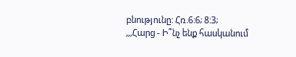բնությունը: Հռ.6:6; 8:3;
,,,Հարց - Ի՞նչ ենք հասկանում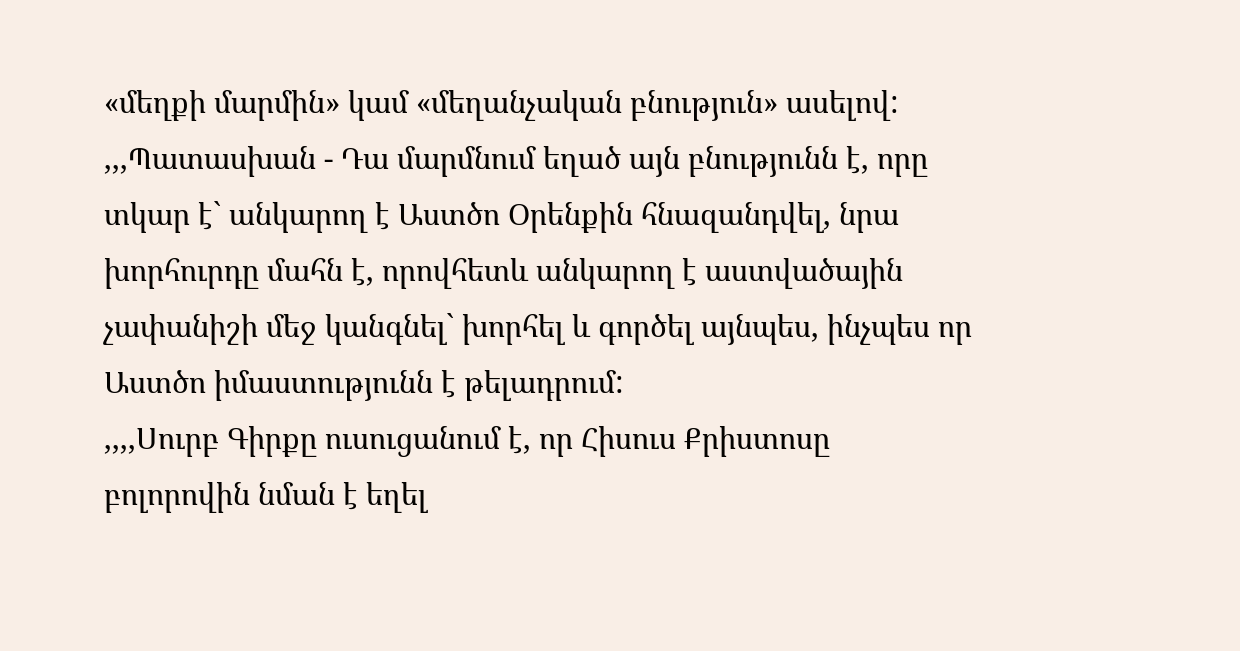«մեղքի մարմին» կամ «մեղանչական բնություն» ասելով:
,,,Պատասխան - Դա մարմնում եղած այն բնությունն է, որը տկար է` անկարող է Աստծո Օրենքին հնազանդվել, նրա խորհուրդը մահն է, որովհետև անկարող է աստվածային չափանիշի մեջ կանգնել` խորհել և գործել այնպես, ինչպես որ Աստծո իմաստությունն է թելադրում:
,,,,Սուրբ Գիրքը ուսուցանում է, որ Հիսուս Քրիստոսը բոլորովին նման է եղել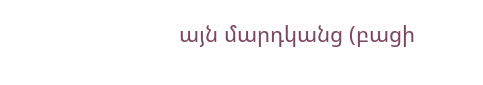այն մարդկանց (բացի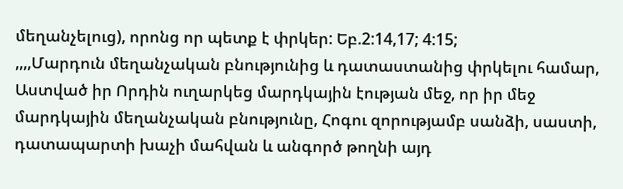մեղանչելուց), որոնց որ պետք է փրկեր: Եբ.2:14,17; 4:15;
,,,,Մարդուն մեղանչական բնությունից և դատաստանից փրկելու համար, Աստված իր Որդին ուղարկեց մարդկային էության մեջ, որ իր մեջ մարդկային մեղանչական բնությունը, Հոգու զորությամբ սանձի, սաստի, դատապարտի խաչի մահվան և անգործ թողնի այդ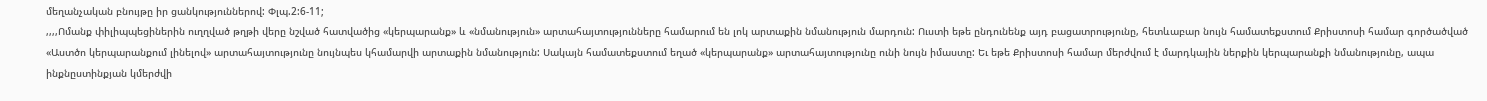մեղանչական բնույթը իր ցանկություններով: Փլպ.2:6-11;
,,,,Ոմանք փիլիպպեցիներին ուղղված թղթի վերը նշված հատվածից «կերպարանք» և «նմանություն» արտահայտությունները համարում են լոկ արտաքին նմանություն մարդուն: Ուստի եթե ընդունենք այդ բացատրությունը, հետևաբար նույն համատեքստում Քրիստոսի համար գործածված «Աստծո կերպարանքում լինելով» արտահայտությունը նույնպես կհամարվի արտաքին նմանություն: Սակայն համատեքստում եղած «կերպարանք» արտահայտությունը ունի նույն իմաստը: Եւ եթե Քրիստոսի համար մերժվում է մարդկային ներքին կերպարանքի նմանությունը, ապա ինքնըստինքյան կմերժվի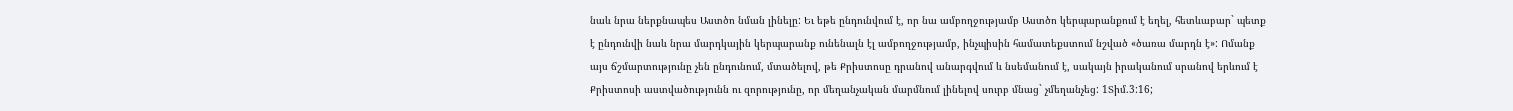նաև նրա ներքնապես Աստծո նման լինելը: Եւ եթե ընդունվում է, որ նա ամբողջությամբ Աստծո կերպարանքում է եղել, հետևաբար` պետք է ընդունվի նաև նրա մարդկային կերպարանք ունենալն էլ ամբողջությամբ, ինչպիսին համատեքստում նշված «ծառա մարդն է»: Ոմանք այս ճշմարտությունը չեն ընդունում, մտածելով, թե Քրիստոսը դրանով անարգվում և նսեմանում է, սակայն իրականում սրանով երևում է Քրիստոսի աստվածությունն ու զորությունը, որ մեղանչական մարմնում լինելով սուրբ մնաց` չմեղանչեց: 1Տիմ.3:16;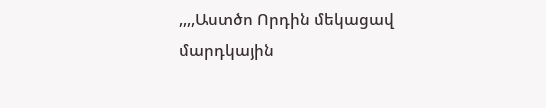,,,,Աստծո Որդին մեկացավ մարդկային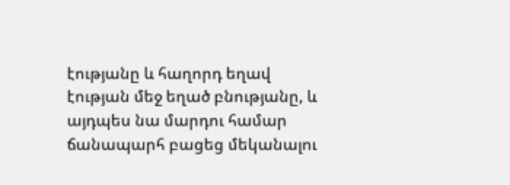էությանը և հաղորդ եղավ էության մեջ եղած բնությանը, և այդպես նա մարդու համար ճանապարհ բացեց մեկանալու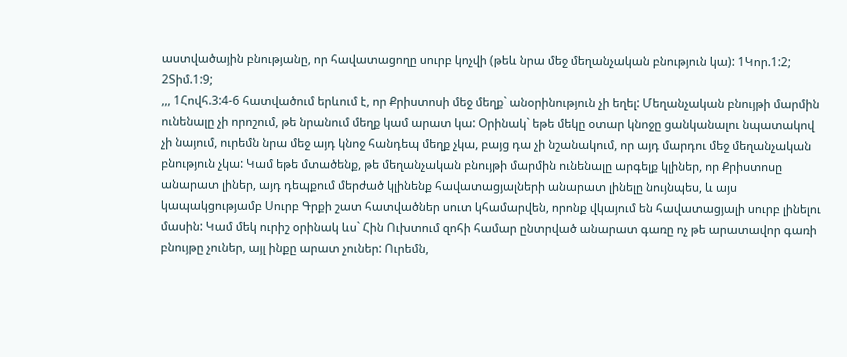աստվածային բնությանը, որ հավատացողը սուրբ կոչվի (թեև նրա մեջ մեղանչական բնություն կա): 1Կոր.1:2; 2Տիմ.1:9;
,,, 1Հովհ.3:4-6 հատվածում երևում է, որ Քրիստոսի մեջ մեղք` անօրինություն չի եղել: Մեղանչական բնույթի մարմին ունենալը չի որոշում, թե նրանում մեղք կամ արատ կա: Օրինակ` եթե մեկը օտար կնոջը ցանկանալու նպատակով չի նայում, ուրեմն նրա մեջ այդ կնոջ հանդեպ մեղք չկա, բայց դա չի նշանակում, որ այդ մարդու մեջ մեղանչական բնություն չկա: Կամ եթե մտածենք, թե մեղանչական բնույթի մարմին ունենալը արգելք կլիներ, որ Քրիստոսը անարատ լիներ, այդ դեպքում մերժած կլինենք հավատացյալների անարատ լինելը նույնպես, և այս կապակցությամբ Սուրբ Գրքի շատ հատվածներ սուտ կհամարվեն, որոնք վկայում են հավատացյալի սուրբ լինելու մասին: Կամ մեկ ուրիշ օրինակ ևս` Հին Ուխտում զոհի համար ընտրված անարատ գառը ոչ թե արատավոր գառի բնույթը չուներ, այլ ինքը արատ չուներ: Ուրեմն,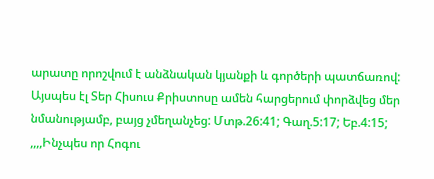արատը որոշվում է անձնական կյանքի և գործերի պատճառով: Այսպես էլ Տեր Հիսուս Քրիստոսը ամեն հարցերում փորձվեց մեր նմանությամբ, բայց չմեղանչեց: Մտթ.26:41; Գաղ.5:17; Եբ.4:15;
,,,,Ինչպես որ Հոգու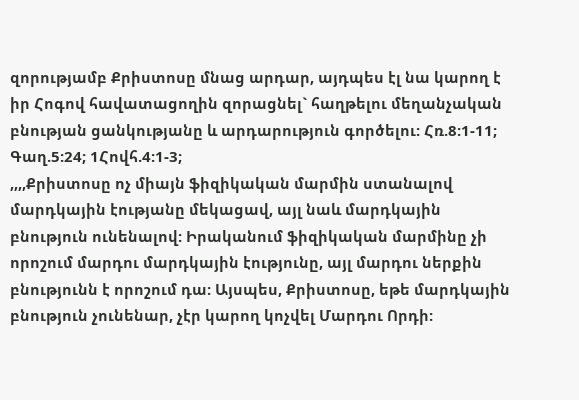զորությամբ Քրիստոսը մնաց արդար, այդպես էլ նա կարող է իր Հոգով հավատացողին զորացնել` հաղթելու մեղանչական բնության ցանկությանը և արդարություն գործելու: Հռ.8:1-11; Գաղ.5:24; 1Հովհ.4:1-3;
,,,,Քրիստոսը ոչ միայն ֆիզիկական մարմին ստանալով մարդկային էությանը մեկացավ, այլ նաև մարդկային բնություն ունենալով: Իրականում ֆիզիկական մարմինը չի որոշում մարդու մարդկային էությունը, այլ մարդու ներքին բնությունն է որոշում դա: Այսպես, Քրիստոսը, եթե մարդկային բնություն չունենար, չէր կարող կոչվել Մարդու Որդի: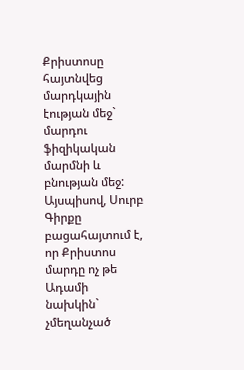Քրիստոսը հայտնվեց մարդկային էության մեջ` մարդու ֆիզիկական մարմնի և բնության մեջ: Այսպիսով, Սուրբ Գիրքը բացահայտում է, որ Քրիստոս մարդը ոչ թե Ադամի նախկին` չմեղանչած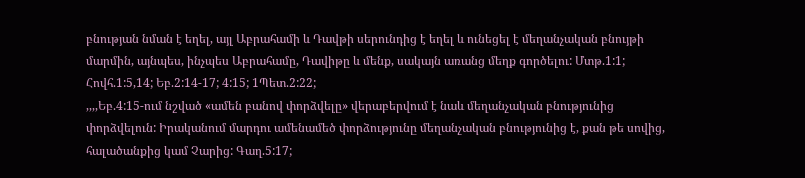բնության նման է եղել, այլ Աբրահամի և Դավթի սերունդից է եղել և ունեցել է մեղանչական բնույթի մարմին, այնպես, ինչպես Աբրահամը, Դավիթը և մենք, սակայն առանց մեղք գործելու: Մտթ.1:1; Հովհ.1:5,14; Եբ.2:14-17; 4:15; 1Պետ.2:22;
,,,,Եբ.4:15-ում նշված «ամեն բանով փորձվելը» վերաբերվում է նաև մեղանչական բնությունից փորձվելուն: Իրականում մարդու ամենամեծ փորձությունը մեղանչական բնությունից է, քան թե սովից, հալածանքից կամ Չարից: Գաղ.5:17;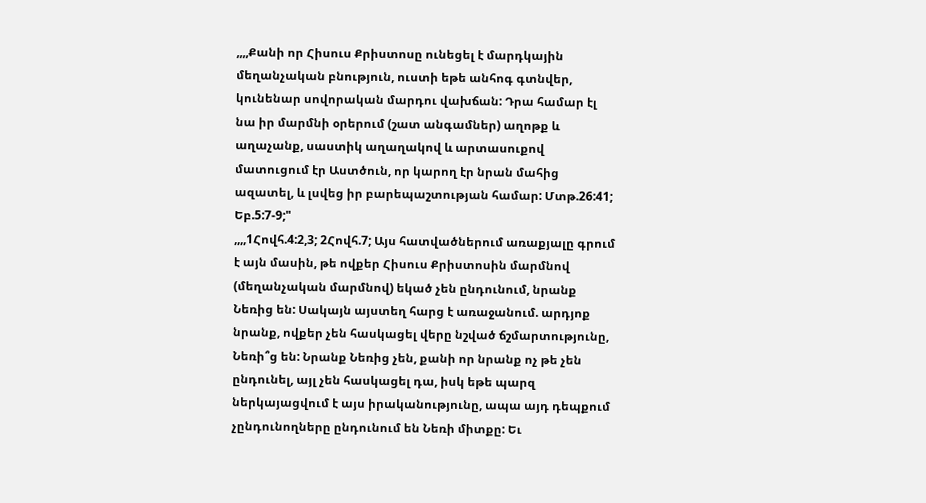,,,,Քանի որ Հիսուս Քրիստոսը ունեցել է մարդկային մեղանչական բնություն, ուստի եթե անհոգ գտնվեր, կունենար սովորական մարդու վախճան: Դրա համար էլ նա իր մարմնի օրերում (շատ անգամներ) աղոթք և աղաչանք, սաստիկ աղաղակով և արտասուքով մատուցում էր Աստծուն, որ կարող էր նրան մահից ազատել, և լսվեց իր բարեպաշտության համար: Մտթ.26:41; Եբ.5:7-9;"
,,,,1Հովհ.4:2,3; 2Հովհ.7; Այս հատվածներում առաքյալը գրում է այն մասին, թե ովքեր Հիսուս Քրիստոսին մարմնով (մեղանչական մարմնով) եկած չեն ընդունում, նրանք Նեռից են: Սակայն այստեղ հարց է առաջանում. արդյոք նրանք, ովքեր չեն հասկացել վերը նշված ճշմարտությունը, Նեռի՞ց են: Նրանք Նեռից չեն, քանի որ նրանք ոչ թե չեն ընդունել, այլ չեն հասկացել դա, իսկ եթե պարզ ներկայացվում է այս իրականությունը, ապա այդ դեպքում չընդունողները ընդունում են Նեռի միտքը: Եւ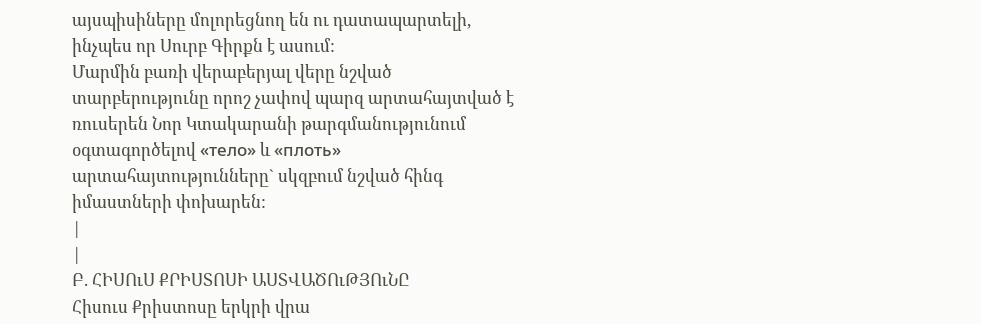այսպիսիները մոլորեցնող են ու դատապարտելի, ինչպես որ Սուրբ Գիրքն է ասում:
Մարմին բառի վերաբերյալ վերը նշված տարբերությունը որոշ չափով պարզ արտահայտված է ռուսերեն Նոր Կտակարանի թարգմանությունում օգտագործելով «тело» և «плоть» արտահայտությունները` սկզբում նշված հինգ իմաստների փոխարեն:
|
|
Բ. ՀԻՍՈւՍ ՔՐԻՍՏՈՍԻ ԱՍՏՎԱԾՈւԹՅՈւՆԸ
Հիսուս Քրիստոսը երկրի վրա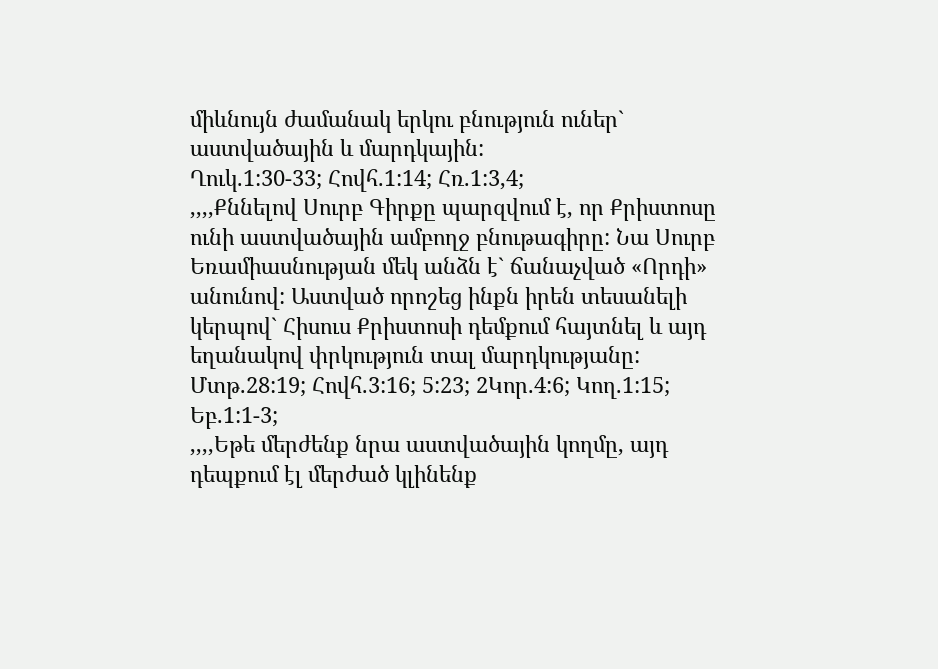միևնույն ժամանակ երկու բնություն ուներ` աստվածային և մարդկային:
Ղուկ.1:30-33; Հովհ.1:14; Հռ.1:3,4;
,,,,Քննելով Սուրբ Գիրքը պարզվում է, որ Քրիստոսը ունի աստվածային ամբողջ բնութագիրը: Նա Սուրբ Եռամիասնության մեկ անձն է` ճանաչված «Որդի» անունով: Աստված որոշեց ինքն իրեն տեսանելի կերպով` Հիսուս Քրիստոսի դեմքում հայտնել և այդ եղանակով փրկություն տալ մարդկությանը: Մտթ.28:19; Հովհ.3:16; 5:23; 2Կոր.4:6; Կող.1:15; Եբ.1:1-3;
,,,,Եթե մերժենք նրա աստվածային կողմը, այդ դեպքում էլ մերժած կլինենք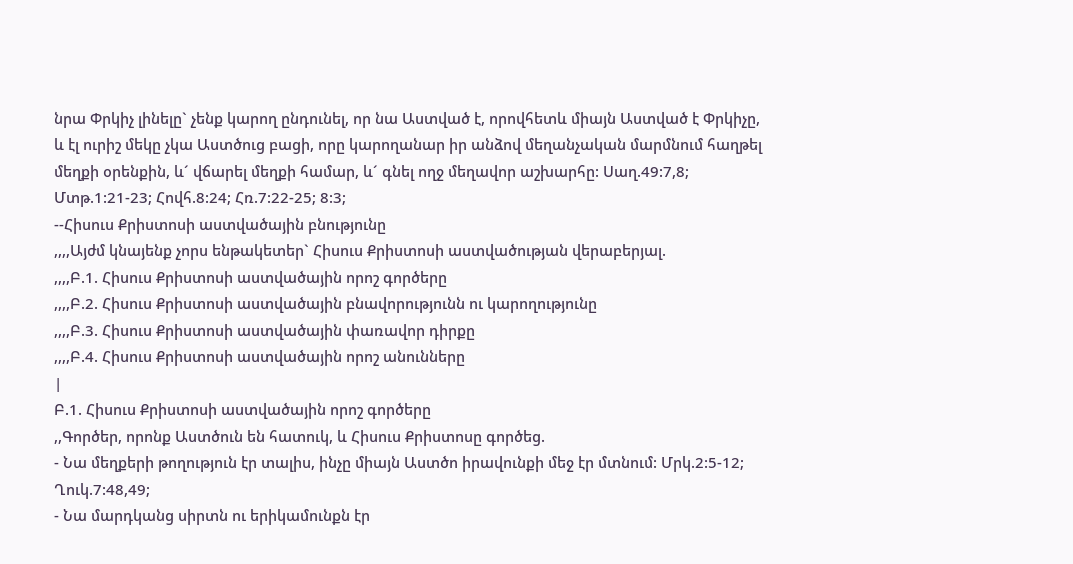նրա Փրկիչ լինելը` չենք կարող ընդունել, որ նա Աստված է, որովհետև միայն Աստված է Փրկիչը, և էլ ուրիշ մեկը չկա Աստծուց բացի, որը կարողանար իր անձով մեղանչական մարմնում հաղթել մեղքի օրենքին, և´ վճարել մեղքի համար, և´ գնել ողջ մեղավոր աշխարհը: Սաղ.49:7,8; Մտթ.1:21-23; Հովհ.8:24; Հռ.7:22-25; 8:3;
--Հիսուս Քրիստոսի աստվածային բնությունը
,,,,Այժմ կնայենք չորս ենթակետեր` Հիսուս Քրիստոսի աստվածության վերաբերյալ.
,,,,Բ.1. Հիսուս Քրիստոսի աստվածային որոշ գործերը
,,,,Բ.2. Հիսուս Քրիստոսի աստվածային բնավորությունն ու կարողությունը
,,,,Բ.3. Հիսուս Քրիստոսի աստվածային փառավոր դիրքը
,,,,Բ.4. Հիսուս Քրիստոսի աստվածային որոշ անունները
|
Բ.1. Հիսուս Քրիստոսի աստվածային որոշ գործերը
,,Գործեր, որոնք Աստծուն են հատուկ, և Հիսուս Քրիստոսը գործեց.
- Նա մեղքերի թողություն էր տալիս, ինչը միայն Աստծո իրավունքի մեջ էր մտնում: Մրկ.2:5-12; Ղուկ.7:48,49;
- Նա մարդկանց սիրտն ու երիկամունքն էր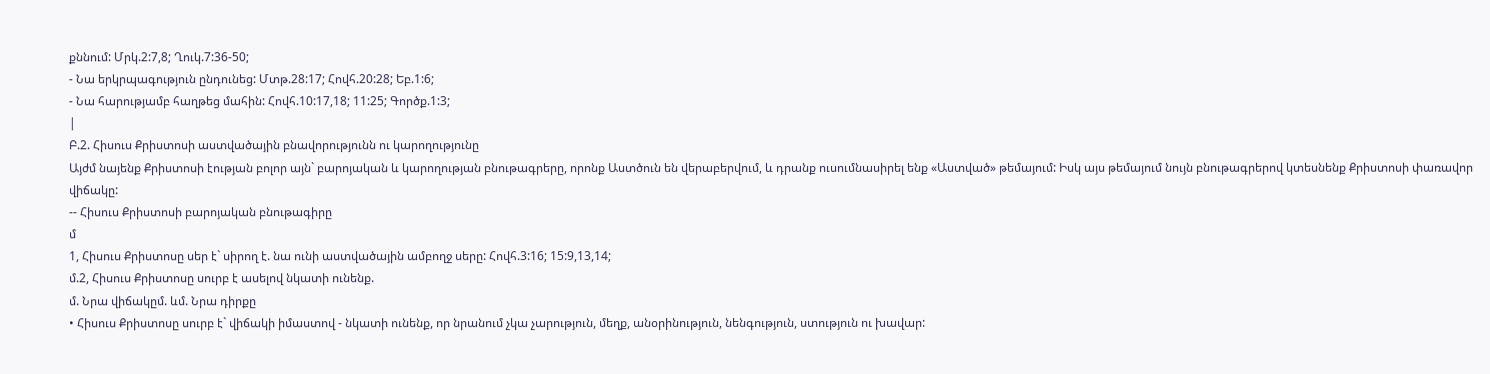քննում: Մրկ.2:7,8; Ղուկ.7:36-50;
- Նա երկրպագություն ընդունեց: Մտթ.28:17; Հովհ.20:28; Եբ.1:6;
- Նա հարությամբ հաղթեց մահին: Հովհ.10:17,18; 11:25; Գործք.1:3;
|
Բ.2. Հիսուս Քրիստոսի աստվածային բնավորությունն ու կարողությունը
Այժմ նայենք Քրիստոսի էության բոլոր այն` բարոյական և կարողության բնութագրերը, որոնք Աստծուն են վերաբերվում, և դրանք ուսումնասիրել ենք «Աստված» թեմայում: Իսկ այս թեմայում նույն բնութագրերով կտեսնենք Քրիստոսի փառավոր վիճակը:
-- Հիսուս Քրիստոսի բարոյական բնութագիրը
մ
1, Հիսուս Քրիստոսը սեր է` սիրող է. նա ունի աստվածային ամբողջ սերը: Հովհ.3:16; 15:9,13,14;
մ.2, Հիսուս Քրիստոսը սուրբ է ասելով նկատի ունենք.
մ. Նրա վիճակըմ. ևմ. Նրա դիրքը
• Հիսուս Քրիստոսը սուրբ է` վիճակի իմաստով - նկատի ունենք, որ նրանում չկա չարություն, մեղք, անօրինություն, նենգություն, ստություն ու խավար: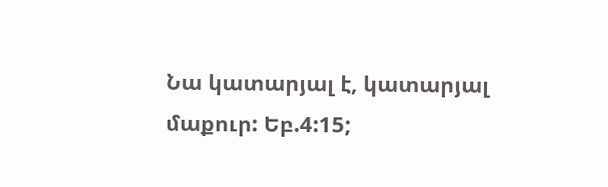Նա կատարյալ է, կատարյալ մաքուր: Եբ.4:15;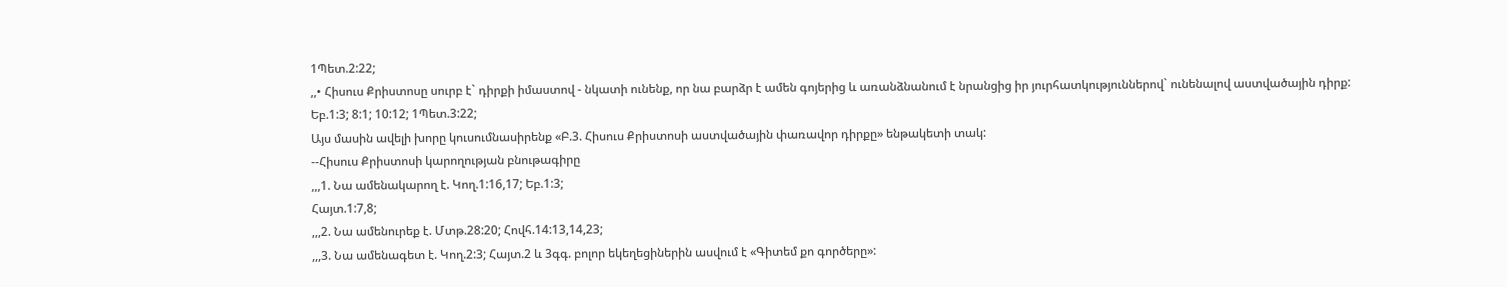1Պետ.2:22;
,,• Հիսուս Քրիստոսը սուրբ է` դիրքի իմաստով - նկատի ունենք, որ նա բարձր է ամեն գոյերից և առանձնանում է նրանցից իր յուրհատկություններով` ունենալով աստվածային դիրք: Եբ.1:3; 8:1; 10:12; 1Պետ.3:22;
Այս մասին ավելի խորը կուսումնասիրենք «Բ.3. Հիսուս Քրիստոսի աստվածային փառավոր դիրքը» ենթակետի տակ:
--Հիսուս Քրիստոսի կարողության բնութագիրը
,,,1. Նա ամենակարող է. Կող.1:16,17; Եբ.1:3;
Հայտ.1:7,8;
,,,2. Նա ամենուրեք է. Մտթ.28:20; Հովհ.14:13,14,23;
,,,3. Նա ամենագետ է. Կող.2:3; Հայտ.2 և 3գգ. բոլոր եկեղեցիներին ասվում է «Գիտեմ քո գործերը»: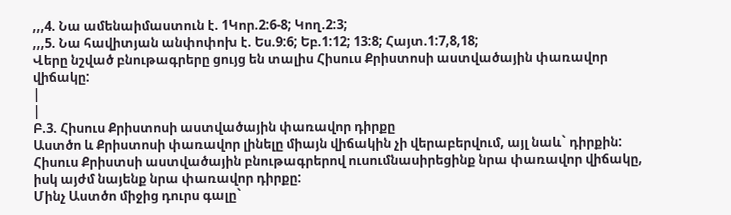,,,4. Նա ամենաիմաստուն է. 1Կոր.2:6-8; Կող.2:3;
,,,5. Նա հավիտյան անփոփոխ է. Ես.9:6; Եբ.1:12; 13:8; Հայտ.1:7,8,18;
Վերը նշված բնութագրերը ցույց են տալիս Հիսուս Քրիստոսի աստվածային փառավոր վիճակը:
|
|
Բ.3. Հիսուս Քրիստոսի աստվածային փառավոր դիրքը
Աստծո և Քրիստոսի փառավոր լինելը միայն վիճակին չի վերաբերվում, այլ նաև` դիրքին: Հիսուս Քրիստսի աստվածային բնութագրերով ուսումնասիրեցինք նրա փառավոր վիճակը, իսկ այժմ նայենք նրա փառավոր դիրքը:
Մինչ Աստծո միջից դուրս գալը`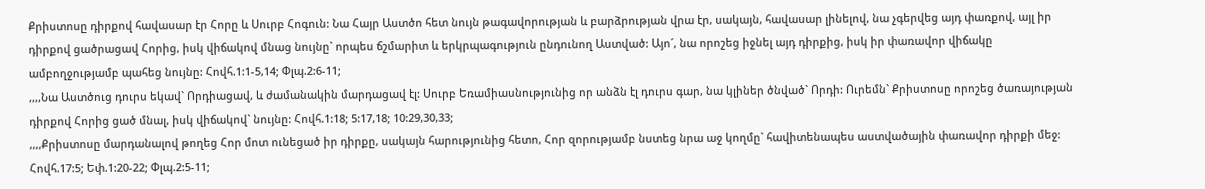Քրիստոսը դիրքով հավասար էր Հորը և Սուրբ Հոգուն: Նա Հայր Աստծո հետ նույն թագավորության և բարձրության վրա էր, սակայն, հավասար լինելով, նա չգերվեց այդ փառքով, այլ իր դիրքով ցածրացավ Հորից, իսկ վիճակով մնաց նույնը` որպես ճշմարիտ և երկրպագություն ընդունող Աստված: Այո´, նա որոշեց իջնել այդ դիրքից, իսկ իր փառավոր վիճակը ամբողջությամբ պահեց նույնը: Հովհ.1:1-5,14; Փլպ.2:6-11;
,,,,Նա Աստծուց դուրս եկավ` Որդիացավ, և ժամանակին մարդացավ էլ: Սուրբ Եռամիասնությունից որ անձն էլ դուրս գար, նա կլիներ ծնված` Որդի: Ուրեմն` Քրիստոսը որոշեց ծառայության դիրքով Հորից ցած մնալ, իսկ վիճակով` նույնը: Հովհ.1:18; 5:17,18; 10:29,30,33;
,,,,Քրիստոսը մարդանալով թողեց Հոր մոտ ունեցած իր դիրքը, սակայն հարությունից հետո, Հոր զորությամբ նստեց նրա աջ կողմը` հավիտենապես աստվածային փառավոր դիրքի մեջ: Հովհ.17:5; Եփ.1:20-22; Փլպ.2:5-11;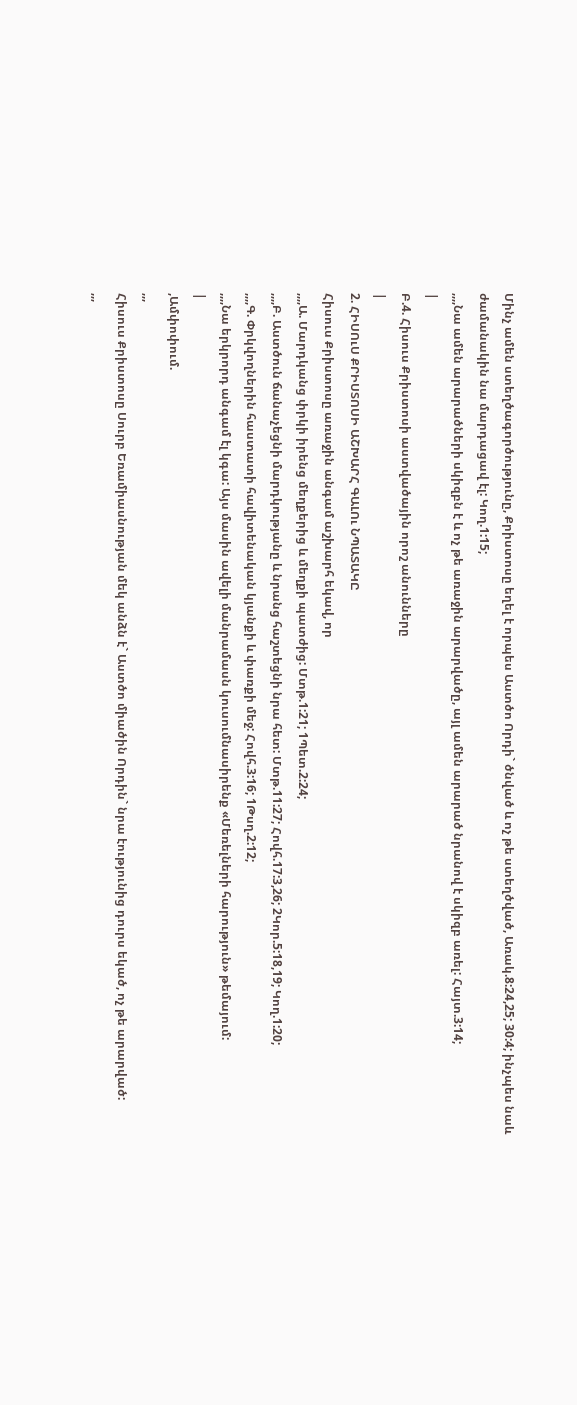Մինչ ամեն ստեղծագործությունը, Քրիստոսը եղել է որպես Աստծո Որդի` ծնված և ոչ թե ստեղծված, Առակ.8:24,25; 30:4; ինչպես նաև ժամանակին նա մարդացավ էլ: Կող.1:15;
,,,,Նա ամեն արարածների սկիզբն է և ոչ թե առաջին արարվածը, այլ ամեն արարած նրանով է սկիզբ առել: Հայտ.3:14;
|
Բ.4. Հիսուս Քրիստոսի աստվածային որոշ անունները
|
2. ՀԻՍՈւՍ ՔՐԻՍՏՈՍԻ ԱՇԽԱՐՀ ԳԱԼՈւ ՆՊԱՏԱԿԸ
Հիսուս Քրիստոսը առաջին անգամ աշխարհ եկավ, որ
,,,,Ա. Մարդկանց փրկի իրենց մեղքերից և մեղքի պատժից: Մտթ.1:21; 1Պետ.2:24;
,,,,Բ. Աստծուն ճանաչեցնի մարդկությանը և նրանց հաշտեցնի նրա հետ: Մտթ.11:27; Հովհ.17:3,26; 2Կոր.5:18,19; Կող.1:20;
,,,,Գ. Փրկվողներին հաստատի հավիտենական կյանքի և փառքի մեջ: Հովհ.3:16; 1Թսղ.2:12;
,,,,Նա երկրորդ անգամ էլ կգա: Այս մասին ավելի մանրամասն կուսումնասիրենք «Մեռելների հարություն» թեմայում:
|
,Ամփոփում.
,,,
Հիսուս Քրիստոսը Սուրբ Եռամիասնության մեկ անձն է` Աստծո միածին Որդին` նրա էությունից դուրս եկած, ոչ թե արարված:
,,,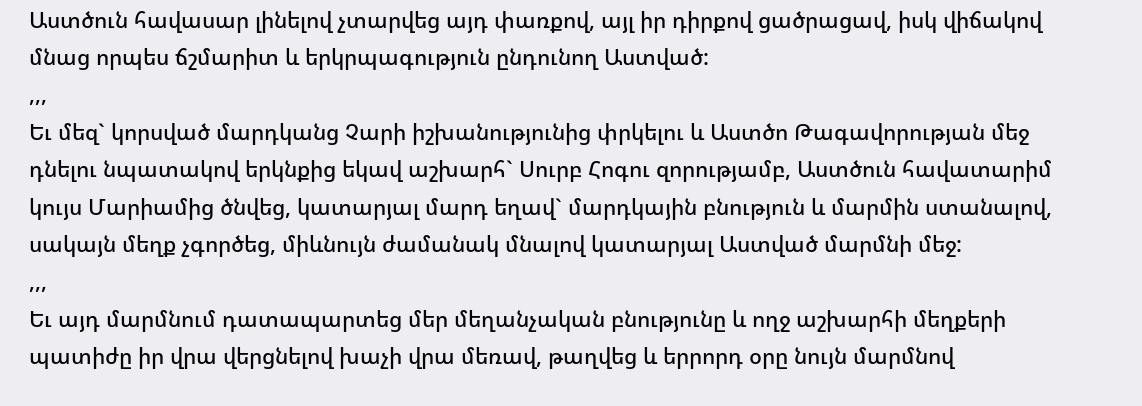Աստծուն հավասար լինելով չտարվեց այդ փառքով, այլ իր դիրքով ցածրացավ, իսկ վիճակով մնաց որպես ճշմարիտ և երկրպագություն ընդունող Աստված:
,,,
Եւ մեզ` կորսված մարդկանց Չարի իշխանությունից փրկելու և Աստծո Թագավորության մեջ դնելու նպատակով երկնքից եկավ աշխարհ` Սուրբ Հոգու զորությամբ, Աստծուն հավատարիմ կույս Մարիամից ծնվեց, կատարյալ մարդ եղավ` մարդկային բնություն և մարմին ստանալով, սակայն մեղք չգործեց, միևնույն ժամանակ մնալով կատարյալ Աստված մարմնի մեջ:
,,,
Եւ այդ մարմնում դատապարտեց մեր մեղանչական բնությունը և ողջ աշխարհի մեղքերի պատիժը իր վրա վերցնելով խաչի վրա մեռավ, թաղվեց և երրորդ օրը նույն մարմնով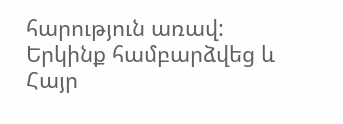հարություն առավ: Երկինք համբարձվեց և Հայր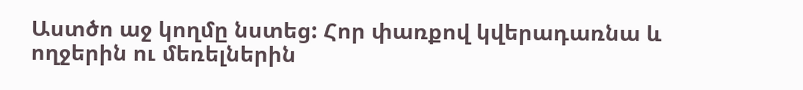Աստծո աջ կողմը նստեց: Հոր փառքով կվերադառնա և ողջերին ու մեռելներին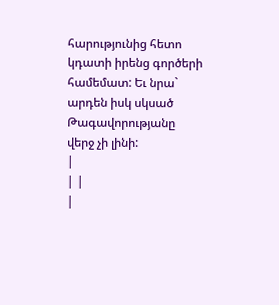հարությունից հետո կդատի իրենց գործերի համեմատ: Եւ նրա` արդեն իսկ սկսած Թագավորությանը վերջ չի լինի:
|
| |
|